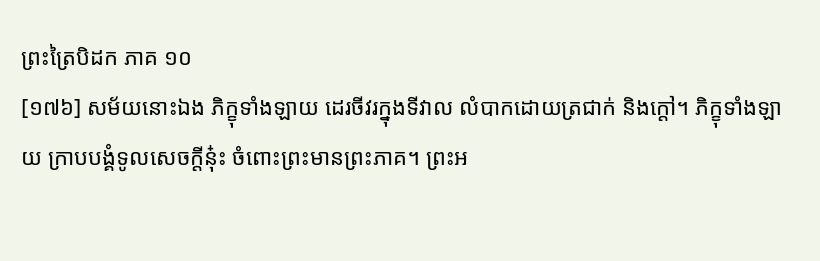ព្រះត្រៃបិដក ភាគ ១០
[១៧៦] សម័យនោះឯង ភិក្ខុទាំងឡាយ ដេរចីវរក្នុងទីវាល លំបាកដោយត្រជាក់ និងក្តៅ។ ភិក្ខុទាំងឡាយ ក្រាបបង្គំទូលសេចក្តីនុ៎ះ ចំពោះព្រះមានព្រះភាគ។ ព្រះអ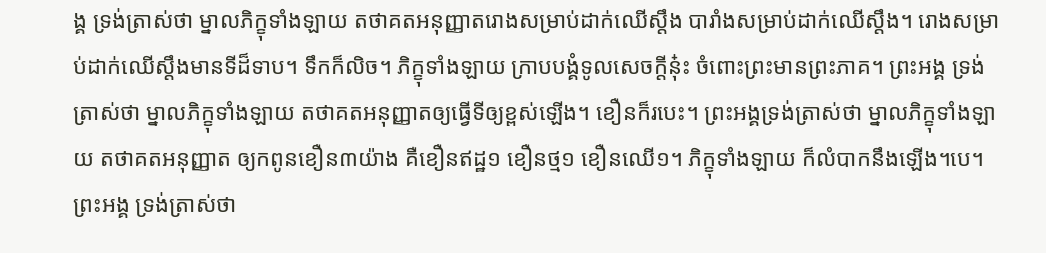ង្គ ទ្រង់ត្រាស់ថា ម្នាលភិក្ខុទាំងឡាយ តថាគតអនុញ្ញាតរោងសម្រាប់ដាក់ឈើស្តឹង បារាំងសម្រាប់ដាក់ឈើស្តឹង។ រោងសម្រាប់ដាក់ឈើស្តឹងមានទីដ៏ទាប។ ទឹកក៏លិច។ ភិក្ខុទាំងឡាយ ក្រាបបង្គំទូលសេចក្តីនុ៎ះ ចំពោះព្រះមានព្រះភាគ។ ព្រះអង្គ ទ្រង់ត្រាស់ថា ម្នាលភិក្ខុទាំងឡាយ តថាគតអនុញ្ញាតឲ្យធ្វើទីឲ្យខ្ពស់ឡើង។ ខឿនក៏របេះ។ ព្រះអង្គទ្រង់ត្រាស់ថា ម្នាលភិក្ខុទាំងឡាយ តថាគតអនុញ្ញាត ឲ្យកពូនខឿន៣យ៉ាង គឺខឿនឥដ្ឋ១ ខឿនថ្ម១ ខឿនឈើ១។ ភិក្ខុទាំងឡាយ ក៏លំបាកនឹងឡើង។បេ។ ព្រះអង្គ ទ្រង់ត្រាស់ថា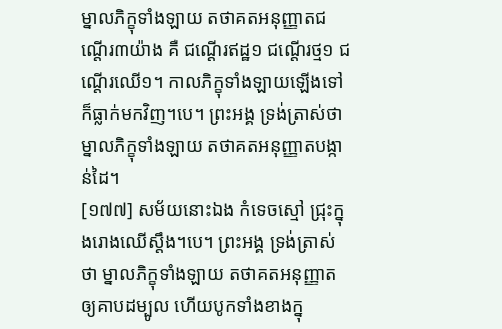ម្នាលភិក្ខុទាំងឡាយ តថាគតអនុញ្ញាតជណ្តើរ៣យ៉ាង គឺ ជណ្តើរឥដ្ឋ១ ជណ្តើរថ្ម១ ជណ្តើរឈើ១។ កាលភិក្ខុទាំងឡាយឡើងទៅ ក៏ធ្លាក់មកវិញ។បេ។ ព្រះអង្គ ទ្រង់ត្រាស់ថា ម្នាលភិក្ខុទាំងឡាយ តថាគតអនុញ្ញាតបង្កាន់ដៃ។
[១៧៧] សម័យនោះឯង កំទេចស្មៅ ជ្រុះក្នុងរោងឈើស្តឹង។បេ។ ព្រះអង្គ ទ្រង់ត្រាស់ថា ម្នាលភិក្ខុទាំងឡាយ តថាគតអនុញ្ញាតឲ្យគាបដម្បូល ហើយបូកទាំងខាងក្នុ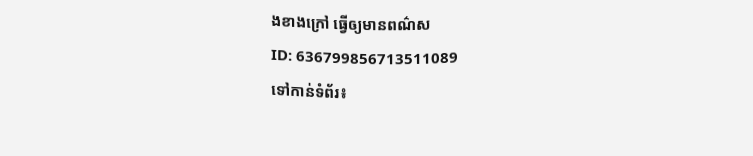ងខាងក្រៅ ធ្វើឲ្យមានពណ៌ស
ID: 636799856713511089
ទៅកាន់ទំព័រ៖